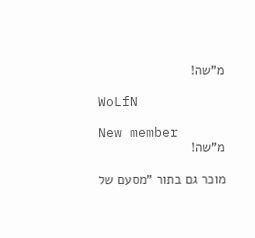מ"שה!

WoLfN

New member
מ"שה!

מוכר גם בתור "מסעם של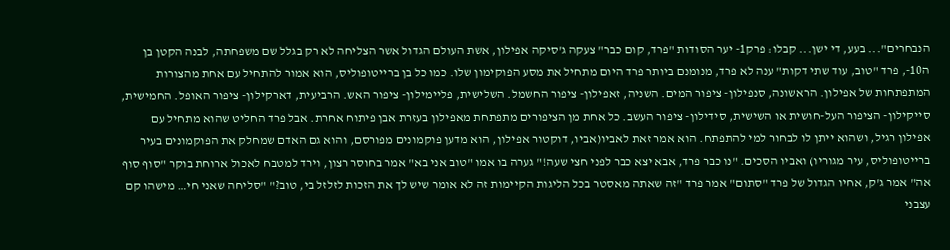הנבחרים"... בעע, די ישן... קבלו: פרק1- יער הסודות "פרד, קום כבר" צעקה ג'סיקה אפילון, אשת העולם הגדול אשר הצליחה לא רק בגלל שם משפחתה, לבנה הקטן בן ה10-, פרד "טוב, עוד שתי דקות" ענה לא פרד, מנומנם ביותר פרד היום מתחיל את מסע הפוקימון שלו. כמו כל בן ברייטופוליס, הוא אמור להתחיל עם אחת מהצורות המתפתחות של אפילון. הראשונה, סנפילון- ציפור המים. השניה, זאפילון- ציפור החשמל. השלישית, פליימילון- ציפור האש. הרביעית, דארקילון- ציפור האופל. החמישית, סייקילון- הציפור העל-חושית או השישית, סידילון- ציפור העשב. כל אחת מן הציפורים מתפתחת מאפילון בעזרת אבן פיתוח אחרת. אבל פרד החליט שהוא מתחיל עם אפילון רגיל, ושהוא ייתן לו לבחור למי להתפתח. הוא אמר זאת לאביו(אביו, דוקטור אפילון, הוא מדען פוקמונים מפורסם, והוא גם האדם שמחלק את הפוקמונים בעיר ברייטופוליס, עיר מגוריו) ואביו הסכים. "נו כבר פרד, אבא יצא כבר לפני חצי שעה!" גערה בו אמו "טוב אני בא" אמר בחוסר רצון, וירד למטבח לאכול ארוחת בוקר "סוף סוף אה" אמר ג'ק, אחיו הגדול של פרד "סתום" אמר פרד "זה שאתה מאסטר בכל הליגות הקיימות זה לא אומר שיש לך את הזכות לזלזל בי, טוב?" "סליחה שאני חי… מישהו קם עצבני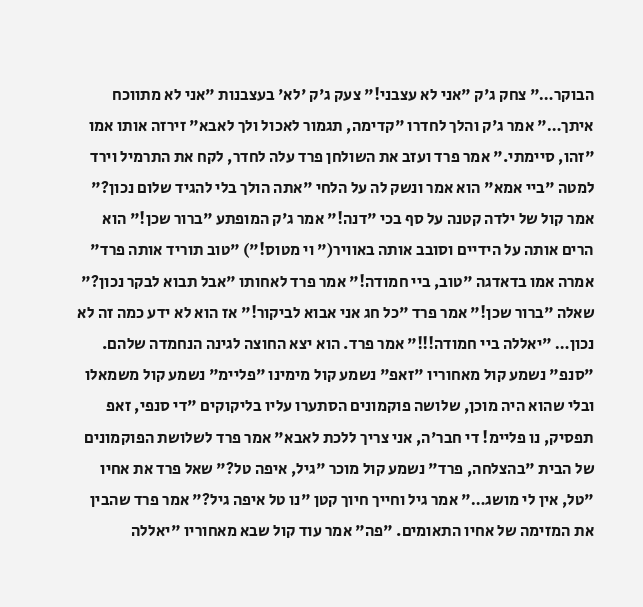הבוקר…" צחק ג'ק "אני לא עצבני!" צעק ג'ק 'לא' בעצבנות "אני לא מתווכח איתך…" אמר ג'ק והלך לחדרו "קדימה, תגמור לאכול ולך לאבא" זירזה אותו אמו "זהו, סיימתי." אמר פרד ועזב את השולחן פרד עלה לחדר, לקח את התרמיל וירד למטה "ביי אמא" הוא אמר ונשק לה על הלחי "אתה הולך בלי להגיד שלום נכון?" אמר קול של ילדה קטנה על סף בכי "דנה!" אמר ג'ק המופתע "ברור שכן!" הוא הרים אותה על הידיים וסובב אותה באוויר(" וי מטוס!") "טוב תוריד אותה פרד" אמרה אמו בדאדגה "טוב, ביי חמודה!" אמר פרד לאחותו "אבל תבוא לבקר נכון?" שאלה "ברור שכן!" אמר פרד "כל חג אני אבוא לביקור!" אז הוא לא ידע כמה זה לא נכון… "יאללה ביי חמודה!!!" אמר פרד. הוא יצא החוצה לגינה הנחמדה שלהם. "סנפ" נשמע קול מאחוריו "זאפ" נשמע קול מימינו "פליימ" נשמע קול משמאלו ובלי שהוא היה מוכן, שלושה פוקמונים הסתערו עליו בליקוקים "די סנפי, זאפ תפסיק, נו פליימ! די חבר'ה, אני צריך ללכת לאבא" אמר פרד לשלושת הפוקמונים של הבית "בהצלחה, פרד" נשמע קול מוכר "גיל, איפה טל?" שאל פרד את אחיו "טל, אין לי מושג…" אמר גיל וחייך חיוך קטן "נו טל איפה גיל?" אמר פרד שהבין את המזימה של אחיו התאומים. "פה" אמר עוד קול שבא מאחוריו "יאללה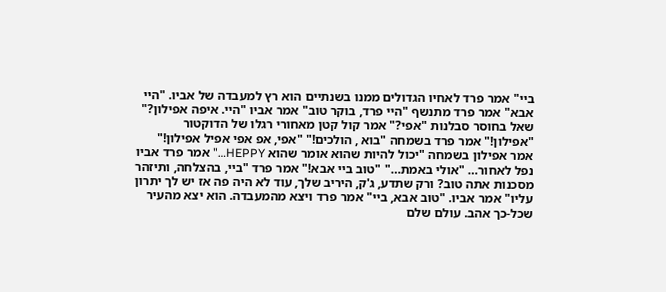ביי" אמר פרד לאחיו הגדולים ממנו בשנתיים הוא רץ למעבדה של אביו. "היי אבא" אמר פרד מתנשף "היי פרד, בוקר טוב" אמר אביו "היי. איפה אפילון?" שאל בחוסר סבלנות "אפי?" אמר קול קטן מאחורי רגלו של הדוקטור "אפילון!" אמר פרד בשמחה "בוא , הולכים!" "אפי, אפ אפי אפיל אפילון!" אמר אפילון בשמחה "יכול להיות שהוא אומר שהוא HEPPY…" אמר פרד אביו נפל לאחור… "אולי באמת…" "טוב ביי אבא!" אמר פרד "ביי, בהצלחה, ותיזהר מסכנות אתה טוב? ורק שתדע, ג'ק, היריב שלך, עוד לא היה פה אז יש לך יתרון עליו" אמר אביו. "טוב אבא, ביי" אמר פרד ויצא מהמעבדה. הוא יצא מהעיר שכל-כך אהב. עולם שלם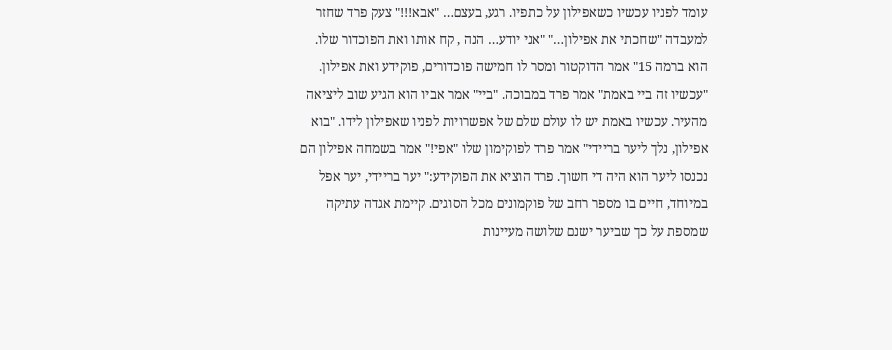עומד לפניו עכשיו כשאפילון על כתפיו. רגע, בעצם… "אבא!!!" צעק פרד שחזר למעבדה "שחכתי את אפילון…" "אני יודע… הנה , קח אותו ואת הפוכדור שלו. הוא ברמה 15" אמר הדוקטור ומסר לו חמישה פוכדורים, פוקידע ואת אפילון. "עכשיו זה ביי באמת" אמר פרד במבוכה. "ביי" אמר אביו הוא הגיע שוב ליציאה מהעיר. עכשיו באמת יש לו עולם שלם של אפשרויות לפניו שאפילון לידו. "בוא אפילון, נלך ליער בריידי" אמר פרד לפוקימון שלו "אפי!" אמר בשמחה אפילון הם נכנסו ליער הוא היה די חשוך. פרד הוציא את הפוקידע:" יער בריידי, יער אפל במיוחד, חיים בו מספר רחב של פוקמונים מכל הסוגים. קיימת אגדה עתיקה שמספת על כך שביער ישנם שלושה מעיינות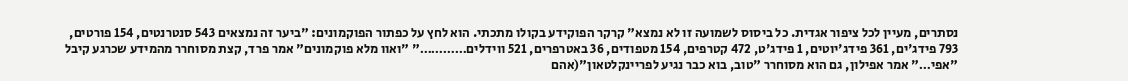נסתרים, מעיין לכל ציפור אגדית. כל ביסוס לשמועה זו לא נמצא" קרקר הפוקידע בקולו מתכתי. הוא לחץ על כפתור הפוקמונים: "ביער זה נמצאים 543 סנטרנטים, 154 פורטים, 793 פידג'ים, 361 פידג'יוטים, 1 פידג'ט, 472 קטרפים, 154 מטפודים, 36 באטרפרים, 521 ווידלים…………" "ואוו מלא פוקמונים" אמר פרד, קצת מסוחרר מהמידע שכרגע קיבל "אפי…" אמר אפילון, גם הוא מסוחרר "טוב, בוא כבר נגיע לפריינקלטאון"(אהם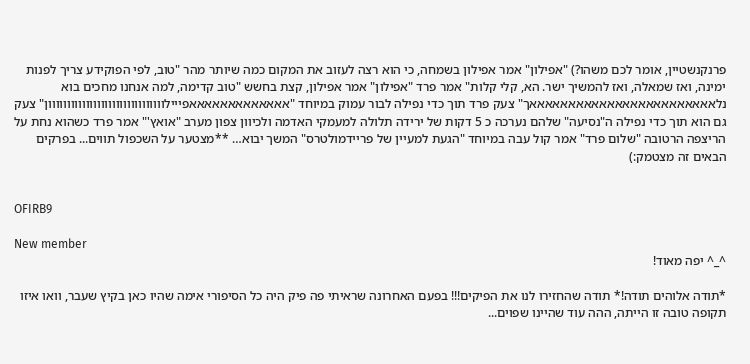פרנקנשטיין, אומר לכם משהו?) "אפילון" אמר אפילון בשמחה, כי הוא רצה לעזוב את המקום כמה שיותר מהר "טוב, לפי הפוקידע צריך לפנות ימינה, ואז שמאלה, ואז להמשיך ישר. הא, קלי קלות" אמר פרד "אפילון" אמר אפילון, קצת בחשש "טוב קדימה, למה אנחנו מחכים בוא נלאאאאאאאאאאאאאאאאאאאאאאאאך" צעק פרד תוך כדי נפילה לבור עמוק במיוחד "אאאאאאאאאאאאאפייילווווווווווווווווווווווווווווווון" צעק גם הוא תוך כדי נפילה ה"נסיעה" שלהם נערכה כ 5 דקות של ירידה תלולה למעמקי האדמה ולכיוון צפון מערב "אואץ'" אמר פרד כשהוא נחת על הריצפה הרטובה "שלום פרד" אמר קול עבה במיוחד "הגעת למעיין של פריידמולטרס" המשך יבוא… **מצטער על השכפול תווים... בפרקים הבאים זה מצטמק:)


OFIRB9

New member
^_^ יפה מאוד!

*תודה אלוהים תודה!* תודה שהחזירו לנו את הפיקים!!! בפעם האחרונה שראיתי פה פיק היה כל הסיפורי אימה שהיו כאן בקיץ שעבר, וואו איזו תקופה טובה זו הייתה, ההה עוד שהיינו שפוים...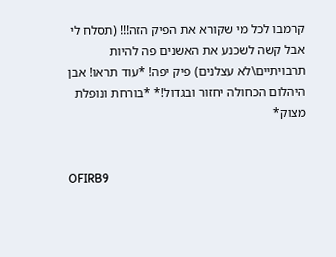קרמבו לכל מי שקורא את הפיק הזה!!! (תסלח לי אבל קשה לשכנע את האשנים פה להיות תרבויתיים\לא עצלנים) פיק יפה! *עוד תראו! אבן היהלום הכחולה יחזור ובגדול!* *בורחת ונופלת מצוק*


OFIRB9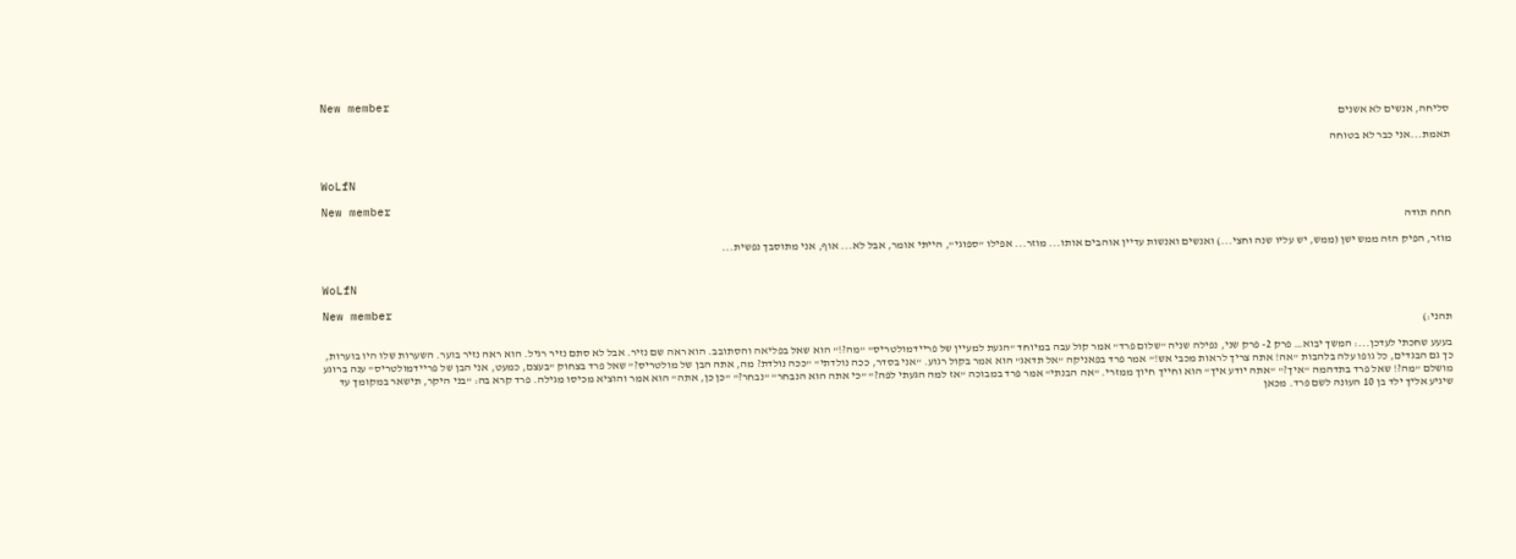New member
סליחה, אנשים לא אשנים

תאמת...אני כבר לא בטוחה


WoLfN

New member
חחח תודה

מוזר, הפיק הזה ממש ישן (ממש, יש עליו שנה וחצי...) ואנשים ואנשות עדיין אוהבים אותו... מוזר... אפילו "ספוגי", הייתי אומר, אבל לא... אוף, אני מתוסבך נפשית...


WoLfN

New member
תהני:)

בעעע שחכתי לעדכן...: המשך יבוא… פרק 2- פרק שני, נפילה שניה "שלום פרד" אמר קול עבה במיוחד "הגעת למעיין של פריידמולטריס" "מה?!" הוא שאל בפליאה והסתובב. הוא ראה שם נזיר. אבל לא סתם נזיר רגיל. הוא ראה נזיר בוער. השערות שלו היו בוערות, כך גם הבגדים, כל גופו עלה בלהבות "אה! אתה צריך לראות מכבי אש!" אמר פרד בפאניקה "אל תדאג" הוא אמר בקול רגוע. "אני בסדר, ככה נולדתי" "ככה נולדת? מה, אתה הבן של מולטריס?" שאל פרד בצחוק "בעצם, כמעט, אני הבן של פריידמולטריס" ענה ברוגע מושלם "מה?! שאל פרד בתדהמה "איך?" "אתה יודע איך" הוא וחייך חיוך ממזרי. "אה הבנתי" אמר פרד במבוכה "אז למה הגעתי לפה?" "כי אתה הוא הנבחר" "נבחר?" "כן כן, אתה" הוא אמר והוציא מכיסו מגילה. פרד קרא בה: "בני היקר, תישאר במקומך עד שיגיע אליך ילד בן 10 העונה לשם פרד. מכאן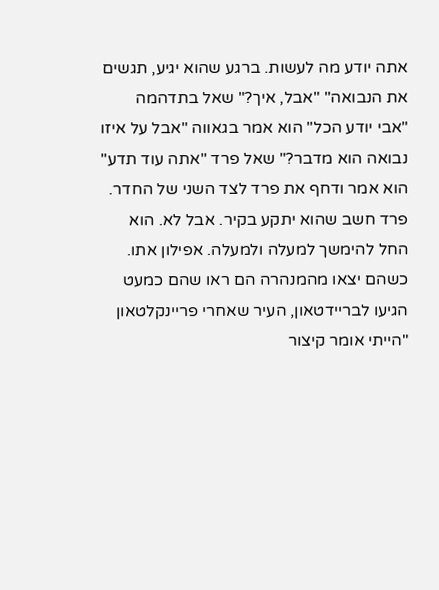אתה יודע מה לעשות. ברגע שהוא יגיע, תגשים את הנבואה" "אבל, איך?" שאל בתדהמה "אבי יודע הכל" הוא אמר בגאווה "אבל על איזו נבואה הוא מדבר?" שאל פרד "אתה עוד תדע" הוא אמר ודחף את פרד לצד השני של החדר. פרד חשב שהוא יתקע בקיר. אבל לא. הוא החל להימשך למעלה ולמעלה. אפילון אתו. כשהם יצאו מהמנהרה הם ראו שהם כמעט הגיעו לבריידטאון, העיר שאחרי פריינקלטאון "הייתי אומר קיצור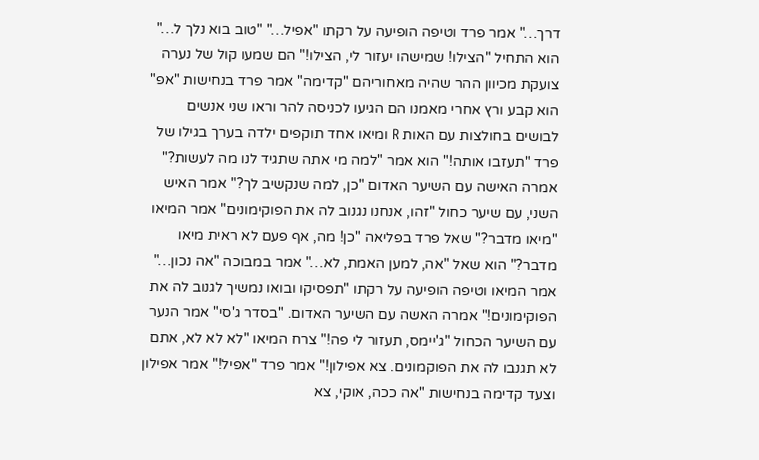דרך…" אמר פרד וטיפה הופיעה על רקתו "אפיל…" "טוב בוא נלך ל…" הוא התחיל "הצילו! שמישהו יעזור לי, הצילו!" הם שמעו קול של נערה צועקת מכיוון ההר שהיה מאחוריהם "קדימה" אמר פרד בנחישות "אפ" הוא קבע ורץ אחרי מאמנו הם הגיעו לכניסה להר וראו שני אנשים לבושים בחולצות עם האות R ומיאו אחד תוקפים ילדה בערך בגילו של פרד "תעזבו אותה!" הוא אמר "למה מי אתה שתגיד לנו מה לעשות?" אמרה האישה עם השיער האדום "כן, למה שנקשיב לך?" אמר האיש השני, עם שיער כחול "זהו, אנחנו נגנוב לה את הפוקימונים" אמר המיאו "מיאו מדבר?" שאל פרד בפליאה "כן! מה, אף פעם לא ראית מיאו מדבר?" הוא שאל "אה, למען האמת, לא…" אמר במבוכה "אה נכון…" אמר המיאו וטיפה הופיעה על רקתו "תפסיקו ובואו נמשיך לגנוב לה את הפוקימונים!" אמרה האשה עם השיער האדום. "בסדר ג'סי" אמר הנער עם השיער הכחול "ג'יימס, תעזור לי פה!" צרח המיאו "לא לא לא, אתם לא תגנבו לה את הפוקמונים. צא אפילון!" אמר פרד "אפיל!" אמר אפילון וצעד קדימה בנחישות "אה ככה, אוקי, צא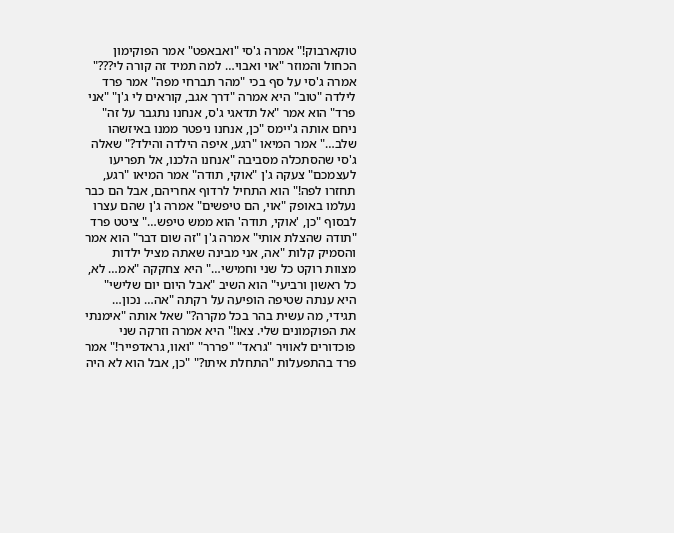טוקארבוק!" אמרה ג'סי "ואבאפט" אמר הפוקימון הכחול והמוזר "אוי ואבוי… למה תמיד זה קורה לי???" אמרה ג'סי על סף בכי "מהר תברחי מפה" אמר פרד לילדה "טוב" היא אמרה "דרך אגב, קוראים לי ג'ן" "אני פרד" הוא אמר "אל תדאגי ג'ס, אנחנו נתגבר על זה" ניחם אותה ג'יימס "כן, אנחנו ניפטר ממנו באיזשהו שלב…" אמר המיאו "רגע, איפה הילדה והילד?" שאלה ג'סי שהסתכלה מסביבה "אנחנו הלכנו, אל תפריעו לעצמכם" צעקה ג'ן "אוקי, תודה" אמר המיאו "רגע, תחזרו לפה!" הוא התחיל לרדוף אחריהם, אבל הם כבר נעלמו באופק "אוי, הם טיפשים" אמרה ג'ן שהם עצרו לבסוף "כן, 'אוקי, תודה' הוא ממש טיפש…" ציטט פרד "תודה שהצלת אותי" אמרה ג'ן "זה שום דבר" הוא אמר והסמיק קלות "אה, אני מבינה שאתה מציל ילדות מצוות רוקט כל שני וחמישי…" היא צחקקה "אמ… לא, כל ראשון ורביעי" הוא השיב "אבל היום יום שלישי" היא ענתה שטיפה הופיעה על רקתה "אה… נכון… תגידי, מה עשית בהר בכל מקרה?" שאל אותה "אימנתי את הפוקמונים שלי. צאו!" היא אמרה וזרקה שני פוכדורים לאוויר "גראד" "פררר" "ואוו, גראדפייר!" אמר פרד בהתפעלות "התחלת איתו?" "כן, אבל הוא לא היה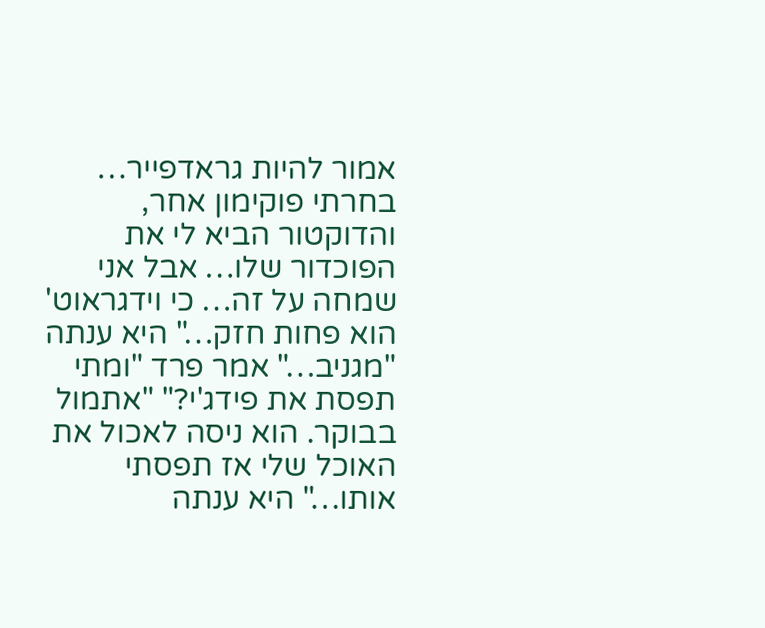אמור להיות גראדפייר… בחרתי פוקימון אחר, והדוקטור הביא לי את הפוכדור שלו… אבל אני שמחה על זה… כי וידגראוט' הוא פחות חזק…" היא ענתה "מגניב…" אמר פרד "ומתי תפסת את פידג'י?" "אתמול בבוקר. הוא ניסה לאכול את האוכל שלי אז תפסתי אותו…" היא ענתה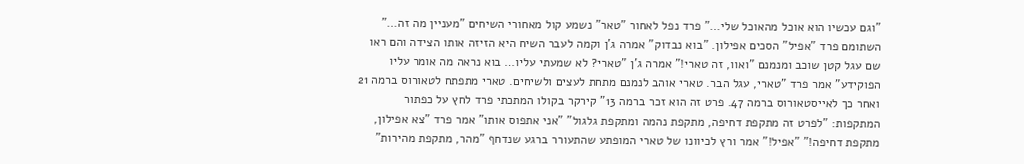"וגם עכשיו הוא אוכל מהאוכל שלי…" פרד נפל לאחור "טאר" נשמע קול מאחורי השיחים "מעניין מה זה…" השתומם פרד "אפיל" הסכים אפילון. "בוא נבדוק" אמרה ג'ן וקמה לעבר השיח היא הזיזה אותו הצידה והם ראו שם עגל קטן שוכב ומנמנם "ואוו, זה טארי!" אמרה ג'ן "טארי? לא שמעתי עליו… בוא נראה מה אומר עליו הפוקידע" אמר פרד "טארי, עגל הבר. טארי אוהב לנמנם מתחת לעצים ולשיחים. טארי מתפתח לטאורוס ברמה 21 ואחר כך לאייסטאורוס ברמה 47. פרט זה הוא זכר ברמה 13" קירקר בקולו המתכתי פרד לחץ על כפתור המתקפות: "לפרט זה מתקפת דחיפה, מתקפת נהמה ומתקפת גלגול" "אני אתפוס אותו" אמר פרד "צא אפילון, מתקפת דחיפה!" "אפיל!" אמר ורץ לכיוונו של טארי המופתע שהתעורר ברגע שנדחף "מהר, מתקפת מהירות"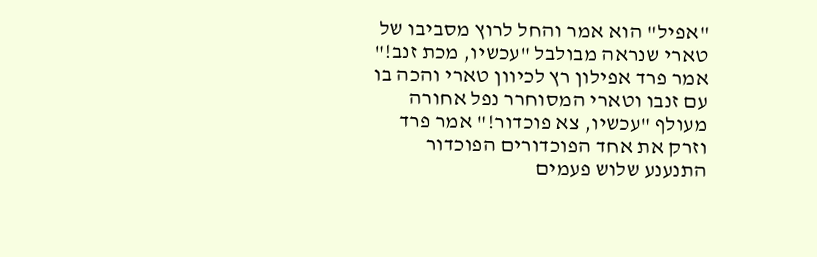"אפיל" הוא אמר והחל לרוץ מסביבו של טארי שנראה מבולבל "עכשיו, מכת זנב!" אמר פרד אפילון רץ לכיוון טארי והכה בו עם זנבו וטארי המסוחרר נפל אחורה מעולף "עכשיו, צא פוכדור!" אמר פרד וזרק את אחד הפוכדורים הפוכדור התנענע שלוש פעמים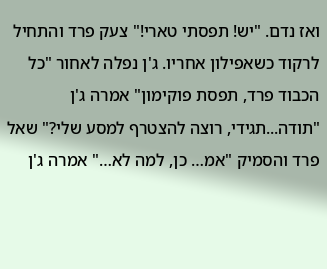ואז נדם. "יש! תפסתי טארי!" צעק פרד והתחיל לרקוד כשאפילון אחריו. ג'ן נפלה לאחור "כל הכבוד פרד, תפסת פוקימון" אמרה ג'ן "תודה...תגידי, רוצה להצטרף למסע שלי?" שאל פרד והסמיק "אמ… כן, למה לא…" אמרה ג'ן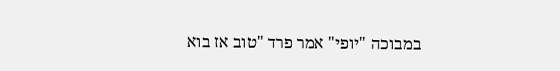במבוכה "יופי" אמר פרד "טוב אז בוא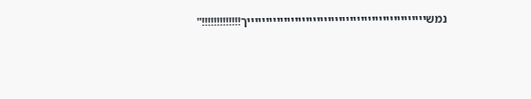נמשיייייייייייייייייייייייייייייייייייייייייייייייייך!!!!!!!!!!!!!"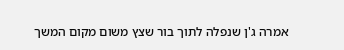אמרה ג'ן שנפלה לתוך בור שצץ משום מקום המשך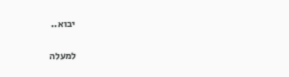יבוא..

למעלה